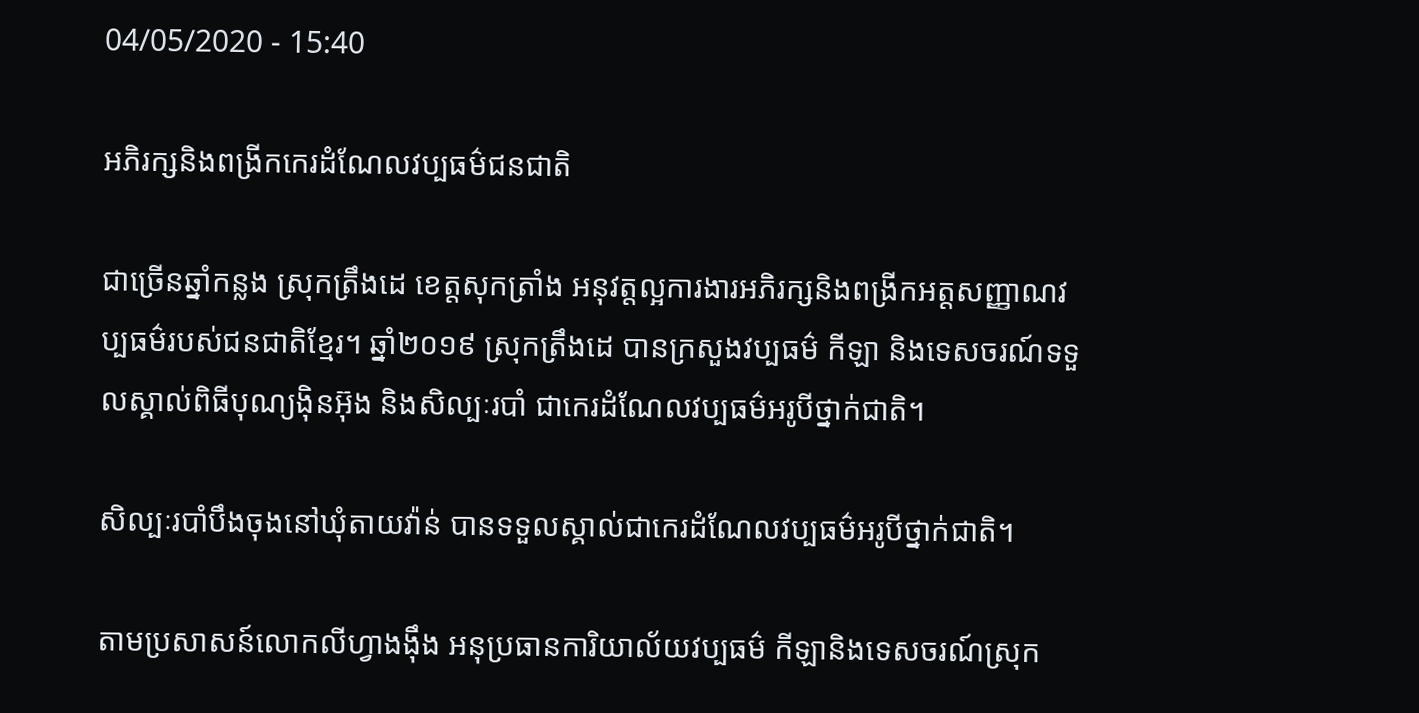04/05/2020 - 15:40

អភិរក្សនិងពង្រីកកេរដំណែលវប្បធម៌ជនជាតិ

ជាច្រើនឆ្នាំកន្លង ស្រុកត្រឹងដេ ខេត្តសុកត្រាំង អនុវត្តល្អការងារអភិរក្សនិងពង្រីកអត្តសញ្ញាណវប្បធម៌របស់ជនជាតិខ្មែរ។ ឆ្នាំ២០១៩ ស្រុកត្រឹងដេ បានក្រសួងវប្បធម៌ កីឡា និងទេសចរណ៍ទទួលស្គាល់ពិធីបុណ្យង៉ិនអ៊ុង និងសិល្បៈរបាំ ជាកេរដំណែលវប្បធម៌អរូបីថ្នាក់ជាតិ។

សិល្បៈរបាំបឹងចុងនៅឃុំតាយវ៉ាន់ បានទទួលស្គាល់ជាកេរដំណែលវប្បធម៌អរូបីថ្នាក់ជាតិ។

តាមប្រសាសន៍លោកលីហ្វាងង៉ឹង អនុប្រធានការិយាល័យវប្បធម៌ កីឡានិងទេសចរណ៍ស្រុក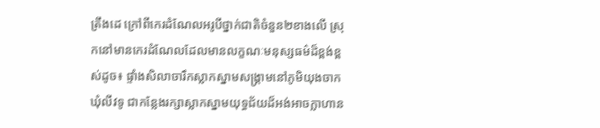ត្រឹងដេ ក្រៅពីកេរដំណែលអរូបីថ្នាក់ជាតិចំនួន២ខាងលើ ស្រុកនៅមានកេរដំណែលដែលមានលក្ខណៈមនុស្សធម៌ដ៏ខ្ពង់ខ្ពស់ដូច៖ ផ្ទាំងសិលាចារឹកស្លាកស្នាមសង្រ្គាមនៅភូមិយុងចាក ឃុំលីវទូ ជាកន្លែងរក្សាស្លាកស្នាមយុទ្ធជ័យដ៏អង់អាចក្លាហាន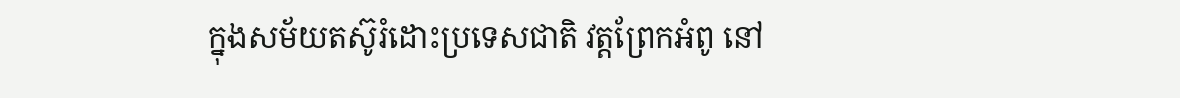ក្នុងសម័យតស៊ូរំដោះប្រទេសជាតិ វត្តព្រែកអំពូ នៅ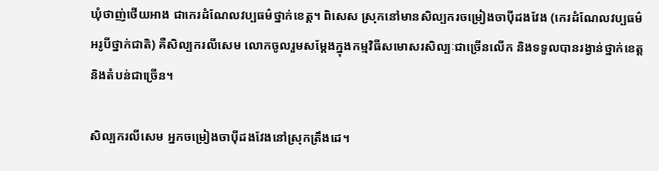ឃុំថាញ់ថើយអាង ជាកេរដំណែលវប្បធម៌ថ្នាក់ខេត្ត។ ពិសេស ស្រុកនៅមានសិល្បករចម្រៀងចាប៉ីដងវែង (កេរដំណែលវប្បធម៌អរូបីថ្នាក់ជាតិ) គឺសិល្បករលីសេម លោកចូលរួមសម្ដែងក្នុងកម្មវិធីសមោសរសិល្បៈជាច្រើនលើក និងទទួលបានរង្វាន់ថ្នាក់ខេត្តនិងតំបន់ជាច្រើន។

សិល្បករលីសេម អ្នកចម្រៀងចាប៉ីដងវែងនៅស្រុកត្រឹងដេ។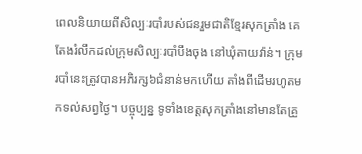ពេលនិយាយពីសិល្បៈរបាំរបស់ជនរួមជាតិខ្មែរសុកត្រាំង គេតែងរំលឹកដល់ក្រុមសិល្បៈរបាំបឹងចុង នៅឃុំតាយវ៉ាន់។ ក្រុមរបាំនេះត្រូវបានអភិរក្ស៦ជំនាន់មកហើយ តាំងពីដើមរហូតមកទល់សព្វថ្ងៃ។ បច្ចុប្បន្ន ទូទាំងខេត្តសុកត្រាំងនៅមានតែគ្រួ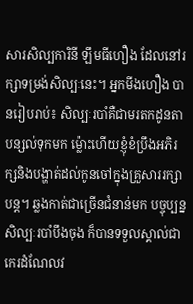សារសិល្បការិនី ឡឹមធីហឿង ដែលនៅរក្សាទម្រង់សិល្បៈនេះ។ អ្នកមីងហឿង បានរៀបរាប់៖ សិល្បៈរបាំគឺជាមរតកដូនតាបន្សល់ទុកមក ម៉្លោះហើយខ្ញុំខំប្រឹងអភិរក្សនិងបង្ហាត់ដល់កូនចៅក្នុងគ្រួសាររក្សាបន្ត។ ឆ្លងកាត់ជាច្រើនជំនាន់មក បច្ចុប្បន្ន សិល្បៈរបាំបឹងចុង ក៏បានទទួលស្គាល់ជាកេរដំណែលវ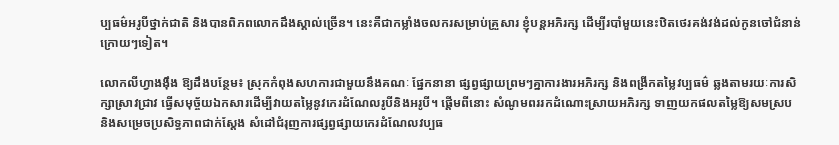ប្បធម៌អរូបីថ្នាក់ជាតិ និងបានពិភពលោកដឹងស្គាល់ច្រើន។ នេះគឺជាកម្លាំងចលករសម្រាប់គ្រួសារ ខ្ញុំបន្តអភិរក្ស ដើម្បីរបាំមួយនេះឋិតថេរគង់វង់ដល់កូនចៅជំនាន់ក្រោយៗទៀត។

លោកលីហ្វាងងុឹង ឱ្យដឹងបន្ថែម៖ ស្រុកកំពុងសហការជាមួយនឹងគណៈ ផ្នែកនានា ផ្សព្វផ្សាយព្រមៗគ្នាការងារអភិរក្ស និងពង្រីកតម្លៃវប្បធម៌ ឆ្លងតាមរយៈការសិក្សាស្រាវជ្រាវ ធ្វើសមុច្ច័យឯកសារដើម្បីវាយតម្លៃនូវកេរដំណែលរូបីនិងអរូបី។ ផ្តើមពីនោះ សំណូមពររកដំណោះស្រាយអភិរក្ស ទាញយកផលតម្លៃឱ្យសមស្រប និងសម្រេចប្រសិទ្ធភាពជាក់ស្តែង សំដៅជំរុញការផ្សព្វផ្សាយកេរដំណែលវប្បធ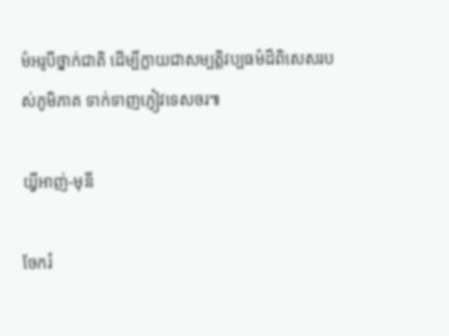ម៌អរូបីថ្នាក់ជាតិ ដើម្បីក្លាយជាសម្បត្តិវប្បធម៌ដ៏ពិសេសរបស់ភូមិភាគ ទាក់ទាញភ្ញៀវទេសចរ៕

យី្វអាញ់-មុនី

ចែករំ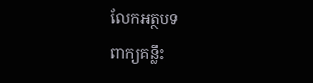លែកអត្ថបទ
ពាក្យគន្លឹះ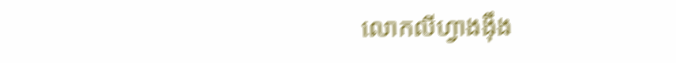លោកលីហ្វាងង៉ឹង